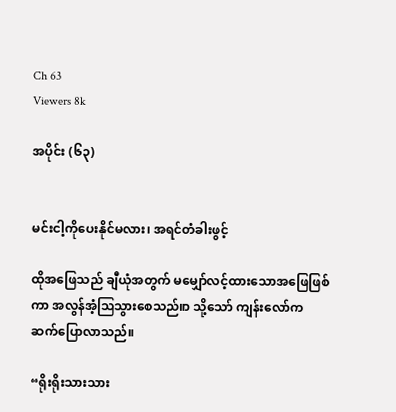Ch 63
Viewers 8k

အပိုင်း (၆၃)


မင်းငါ့ကိုပေးနိုင်မလား၊ အရင်တံခါးဖွင့်

ထိုအဖြေသည် ချီယုံအတွက် မမျှော်လင့်ထားသောအဖြေဖြစ်ကာ အလွန်အံ့ဩသွားစေသည်။ာ သို့သော် ကျန်းလော်က ဆက်ပြောလာသည်။

“ရိုးရိုးသားသား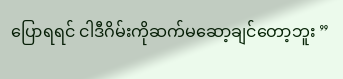ပြောရရင် ငါဒီဂိမ်းကိုဆက်မဆော့ချင်တော့ဘူး ”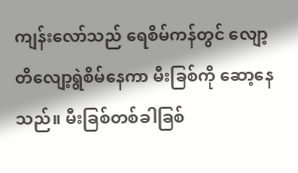ကျန်းလော်သည် ရေစိမ်ကန်တွင် လျော့တိလျော့ရွဲစိမ်နေကာ မီးခြစ်ကို ဆော့နေသည်။ မီးခြစ်တစ်ခါခြစ်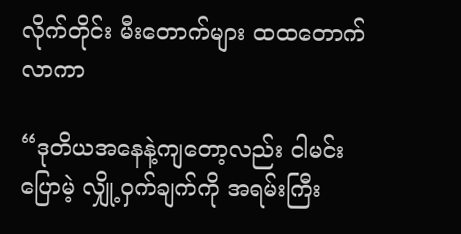လိုက်တိုင်း မီးတောက်များ ထထတောက်လာကာ

“ဒုတိယအနေနဲ့ကျတော့လည်း ငါမင်းပြောမဲ့ လျှို့ဝှက်ချက်ကို အရမ်းကြီး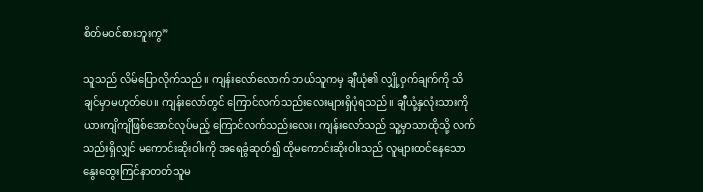စိတ်မဝင်စားဘူးကွ”

သူသည် လိမ်ပြောလိုက်သည်။ ကျန်းလော်လောက် ဘယ်သူကမှ ချီယုံ၏ လျှို့ဝှက်ချက်ကို သိချင်မှာမဟုတ်ပေ။ ကျန်းလော်တွင် ကြောင်လက်သည်းလေးများရှိပုံရသည်။ ချီယုံ့နှလုံးသားကို ယားကျိကျိဖြစ်အောင်လုပ်မည့် ကြောင်လက်သည်းလေး၊ ကျန်းလော်သည် သူ့မှာသာထိုသို့ လက်သည်းရှိလျှင် မကောင်းဆိုးဝါးကို အရေခွံဆုတ်၍ ထိုမကောင်းဆိုးဝါးသည် လူများထင်နေသော  နွေးထွေးကြင်နာတတ်သူမ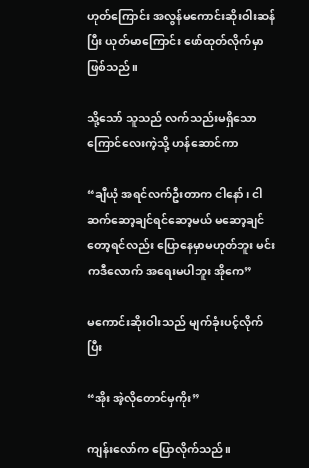ဟုတ်ကြောင်း အလွန်မကောင်းဆိုးဝါးဆန်ပြီး ယုတ်မာကြောင်း ဖော်ထုတ်လိုက်မှာ ဖြစ်သည်။

သို့သော် သူသည် လက်သည်းမရှိသောကြောင်လေးကဲ့သို့ ဟန်ဆောင်ကာ

“ချီယုံ အရင်လက်ဦးတာက ငါနော်၊ ငါဆက်ဆော့ချင်ရင်ဆော့မယ် မဆော့ချင်တော့ရင်လည်း ပြောနေမှာမဟုတ်ဘူး မင်းကဒီလောက် အရေးမပါဘူး အိုကေ”

မကောင်းဆိုးဝါးသည် မျက်ခုံးပင့်လိုက်ပြီး

“အိုး အဲ့လိုတောင်မှကိုး”

ကျန်းလော်က ပြောလိုက်သည်။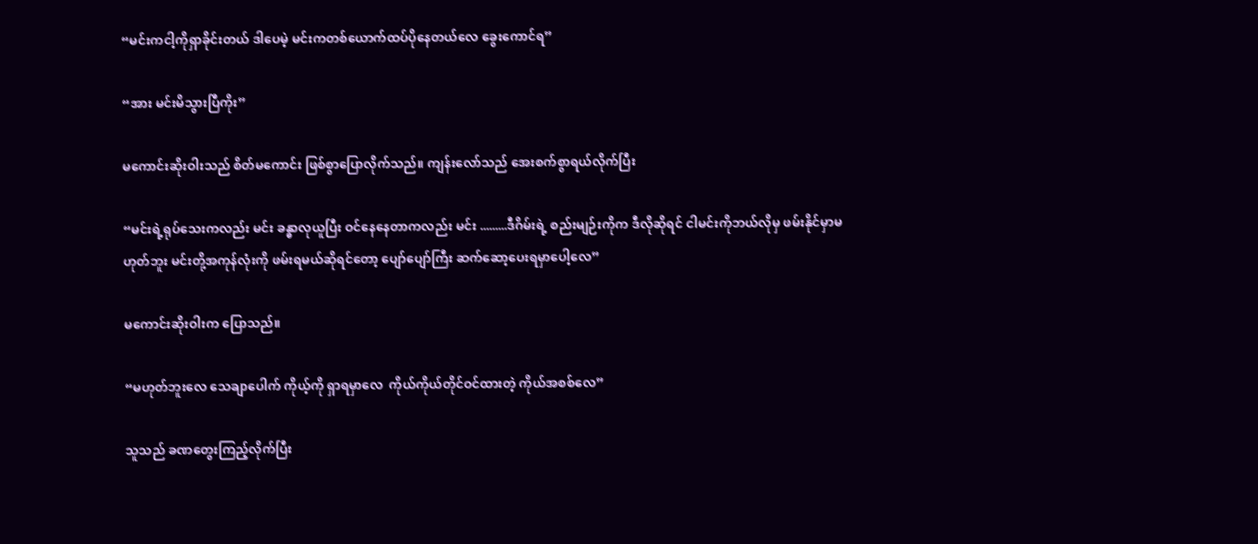“မင်းကငါ့ကိုရှာခိုင်းတယ် ဒါပေမဲ့ မင်းကတစ်ယောက်ထပ်ပိုနေတယ်လေ ခွေးကောင်ရ”

“အား မင်းမိသွားပြီကိုး”

မကောင်းဆိုးဝါးသည် စိတ်မကောင်း ဖြစ်စွာပြောလိုက်သည်။ ကျန်းလော်သည် အေးစက်စွာရယ်လိုက်ပြီး

“မင်းရဲ့ရုပ်သေးကလည်း မင်း ခန္ဓာလုယူပြီး ဝင်နေနေတာကလည်း မင်း .........ဒီဂိမ်းရဲ့ စည်းမျဉ်းကိုက ဒီလိုဆိုရင် ငါမင်းကိုဘယ်လိုမှ ဖမ်းနိုင်မှာမဟုတ်ဘူး မင်းတို့အကုန်လုံးကို ဖမ်းရမယ်ဆိုရင်တော့ ပျော်ပျော်ကြီး ဆက်ဆော့ပေးရမှာပေါ့လေ”

မကောင်းဆိုးဝါးက ပြောသည်။

“မဟုတ်ဘူးလေ သေချာပေါက် ကိုယ့်ကို ရှာရမှာလေ  ကိုယ်ကိုယ်တိုင်ဝင်ထားတဲ့ ကိုယ်အစစ်လေ”

သူသည် ခဏတွေးကြည့်လိုက်ပြီး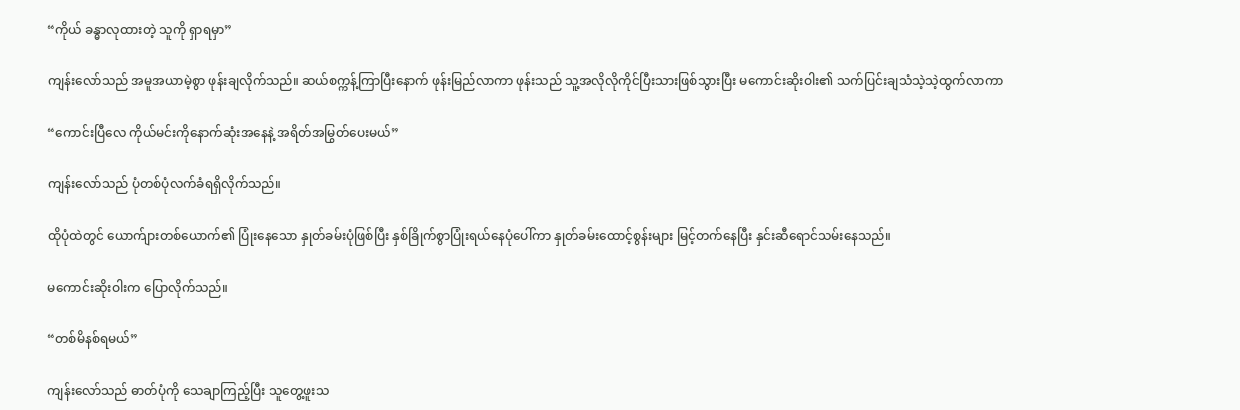“ကိုယ် ခန္ဓာလုထားတဲ့ သူကို ရှာရမှာ”

ကျန်းလော်သည် အမူအယာမဲ့စွာ ဖုန်းချလိုက်သည်။ ဆယ်စက္ကန့်ကြာပြီးနောက် ဖုန်းမြည်လာကာ ဖုန်းသည် သူ့အလိုလိုကိုင်ပြီးသားဖြစ်သွားပြီး မကောင်းဆိုးဝါး၏ သက်ပြင်းချသံသဲ့သဲ့ထွက်လာကာ

“ကောင်းပြီလေ ကိုယ်မင်းကိုနောက်ဆုံးအနေနဲ့ အရိတ်အမြွတ်ပေးမယ်”

ကျန်းလော်သည် ပုံတစ်ပုံလက်ခံရရှိလိုက်သည်။

ထိုပုံထဲတွင် ယောက်ျားတစ်ယောက်၏ ပြုံးနေသော နှုတ်ခမ်းပုံဖြစ်ပြီး နှစ်ခြိုက်စွာပြုံးရယ်နေပုံပေါ်ကာ နှုတ်ခမ်းထောင့်စွန်းများ မြင့်တက်နေပြီး နှင်းဆီရောင်သမ်းနေသည်။

မကောင်းဆိုးဝါးက ပြောလိုက်သည်။

“တစ်မိနစ်ရမယ်”

ကျန်းလော်သည် ဓာတ်ပုံကို သေချာကြည့်ပြီး သူတွေ့ဖူးသ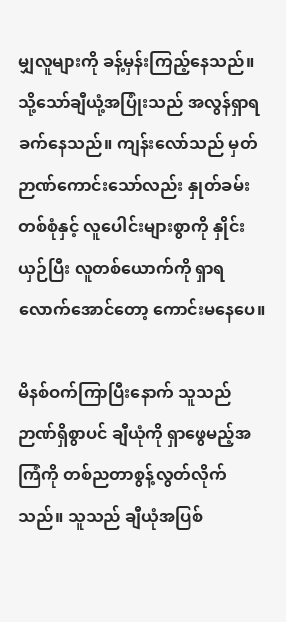မျှလူများကို ခန့်မှန်းကြည့်နေသည်။ သို့သော်ချီယုံ့အပြုံးသည် အလွန်ရှာရခက်နေသည်။ ကျန်းလော်သည် မှတ်ဉာဏ်ကောင်းသော်လည်း နှုတ်ခမ်းတစ်စုံနှင့် လူပေါင်းများစွာကို နှိုင်းယှဉ်ပြီး လူတစ်ယောက်ကို ရှာရလောက်အောင်တော့ ကောင်းမနေပေ။

မိနစ်ဝက်ကြာပြီးနောက် သူသည် ဉာဏ်ရှိစွာပင် ချီယုံကို ရှာဖွေမည့်အကြံကို တစ်ညတာစွန့်လွတ်လိုက်သည်။ သူသည် ချီယုံအပြစ်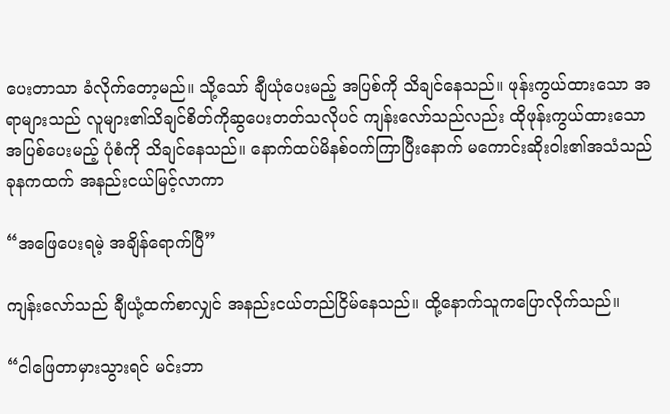ပေးတာသာ ခံလိုက်တော့မည်။ သို့သော် ချီယုံပေးမည့် အပြစ်ကို သိချင်နေသည်။ ဖုန်းကွယ်ထားသော အရာများသည် လူများ၏သိချင်စိတ်ကိုဆွပေးတတ်သလိုပင် ကျန်းလော်သည်လည်း ထိုဖုန်းကွယ်ထားသော အပြစ်ပေးမည့် ပုံစံကို သိချင်နေသည်။ နောက်ထပ်မိနစ်ဝက်ကြာပြီးနောက် မကောင်းဆိုးဝါး၏အသံသည် ခုနကထက် အနည်းငယ်မြင့်လာကာ

“အဖြေပေးရမဲ့ အချိန်ရောက်ပြီ”

ကျန်းလော်သည် ချီယုံ့ထက်စာလျှင် အနည်းငယ်တည်ငြိမ်နေသည်။ ထို့နောက်သူကပြောလိုက်သည်။

“ငါဖြေတာမှားသွားရင် မင်းဘာ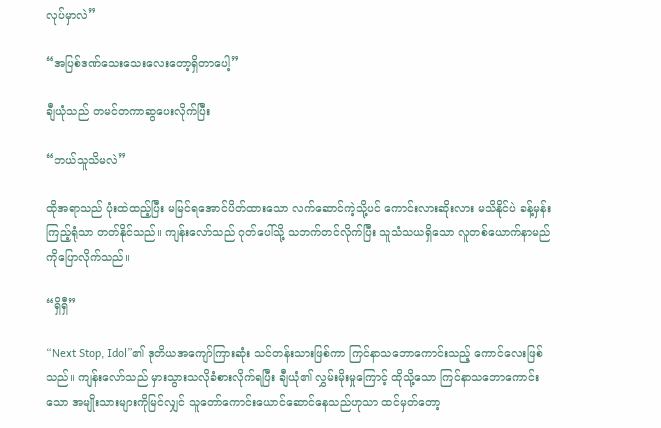လုပ်မှာလဲ”

“အပြစ်ဒဏ်သေးသေးလေးတော့ရှိတာပေါ့”

ချီယုံသည် တမင်တကာဆွပေးလိုက်ပြီး

“ဘယ်သူသိမလဲ”

ထိုအရာသည် ပုံးထဲထည့်ပြီး မမြင်ရအောင်ပိတ်ထားသော လက်ဆောင်ကဲ့သို့ပင် ကောင်းလားဆိုးလား မသိနိုင်ပဲ ခန့်မှန်းကြည့်ရုံသာ တတ်နိုင်သည်။ ကျန်းလော်သည် ဂုတ်ပေါ်သို့ သဘက်တင်လိုက်ပြီး သူသံသယရှိသော လူတစ်ယောက်နာမည်ကိုပြောလိုက်သည်။

“ရှိရှီ”

“Next Stop, Idol”၏ ဒုတိယအကျော်ကြားဆုံး သင်တန်းသားဖြစ်ကာ ကြင်နာသဘောကောင်းသည့် ကောင်လေးဖြစ်သည်။ ကျန်းလော်သည် မှားသွားသလိုခံစားလိုက်ရပြီး ချီယုံ၏ လွှမ်းမိုးမှုကြောင့် ထိုသို့သော ကြင်နာသဘောကောင်းသော အမျိုးသားများကိုမြင်လျှင် သူတော်ကောင်းယောင်ဆောင်နေသည်ဟုသာ ထင်မှတ်တော့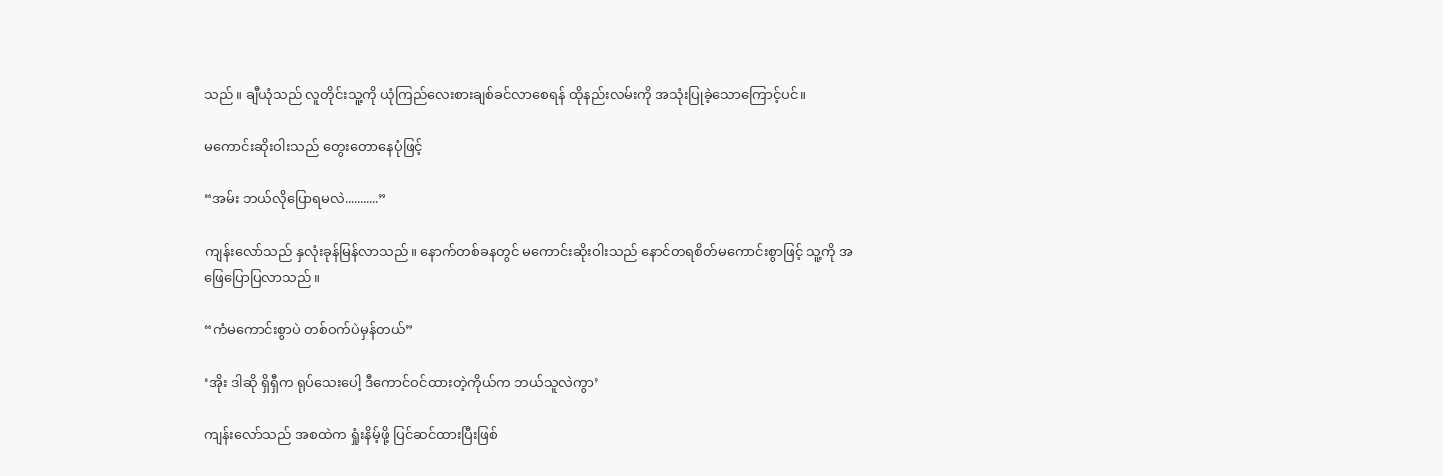သည်။ ချီယုံသည် လူတိုင်းသူ့ကို ယုံကြည်လေးစားချစ်ခင်လာစေရန် ထိုနည်းလမ်းကို အသုံးပြုခဲ့သောကြောင့်ပင်။

မကောင်းဆိုးဝါးသည် တွေးတောနေပုံဖြင့်

“အမ်း ဘယ်လိုပြောရမလဲ...........”

ကျန်းလော်သည် နှလုံးခုန်မြန်လာသည်။ နောက်တစ်ခနတွင် မကောင်းဆိုးဝါးသည် နောင်တရစိတ်မကောင်းစွာဖြင့် သူ့ကို အဖြေပြောပြလာသည်။

“ကံမကောင်းစွာပဲ တစ်ဝက်ပဲမှန်တယ်”

‘အိုး ဒါဆို ရှိရှီက ရုပ်သေးပေါ့ ဒီကောင်ဝင်ထားတဲ့ကိုယ်က ဘယ်သူလဲကွာ’

ကျန်းလော်သည် အစထဲက ရှုံးနိမ့်ဖို့ ပြင်ဆင်ထားပြီးဖြစ်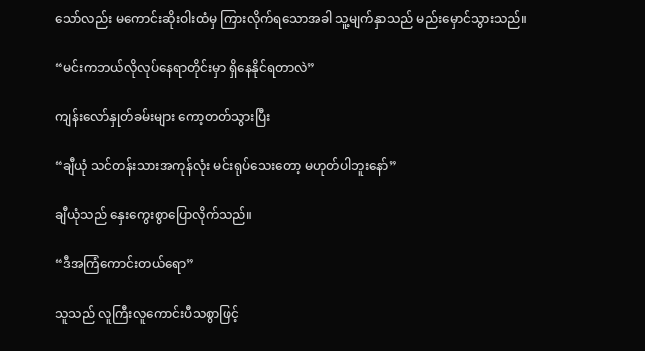သော်လည်း မကောင်းဆိုးဝါးထံမှ ကြားလိုက်ရသောအခါ သူ့မျက်နှာသည် မည်းမှောင်သွားသည်။

“မင်းကဘယ်လိုလုပ်နေရာတိုင်းမှာ ရှိနေနိုင်ရတာလဲ”

ကျန်းလော်နှုတ်ခမ်းများ ကော့တတ်သွားပြီး

“ချီယုံ သင်တန်းသားအကုန်လုံး မင်းရုပ်သေးတော့ မဟုတ်ပါဘူးနော်”

ချီယုံသည် နှေးကွေးစွာပြောလိုက်သည်။

“ဒီအကြံကောင်းတယ်ရော”

သူသည် လူကြီးလူကောင်းပီသစွာဖြင့်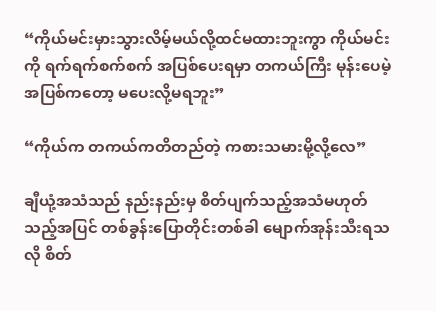“ကိုယ်မင်းမှားသွားလိမ့်မယ်လို့ထင်မထားဘူးကွာ ကိုယ်မင်းကို ရက်ရက်စက်စက် အပြစ်ပေးရမှာ တကယ်ကြီး မုန်းပေမဲ့ အပြစ်ကတော့ မပေးလို့မရဘူး”

“ကိုယ်က တကယ်ကတိတည်တဲ့ ကစားသမားမို့လို့လေ”

ချီယုံ့အသံသည် နည်းနည်းမှ စိတ်ပျက်သည့်အသံမဟုတ်သည့်အပြင် တစ်ခွန်းပြောတိုင်းတစ်ခါ မျောက်အုန်းသီးရသလို စိတ်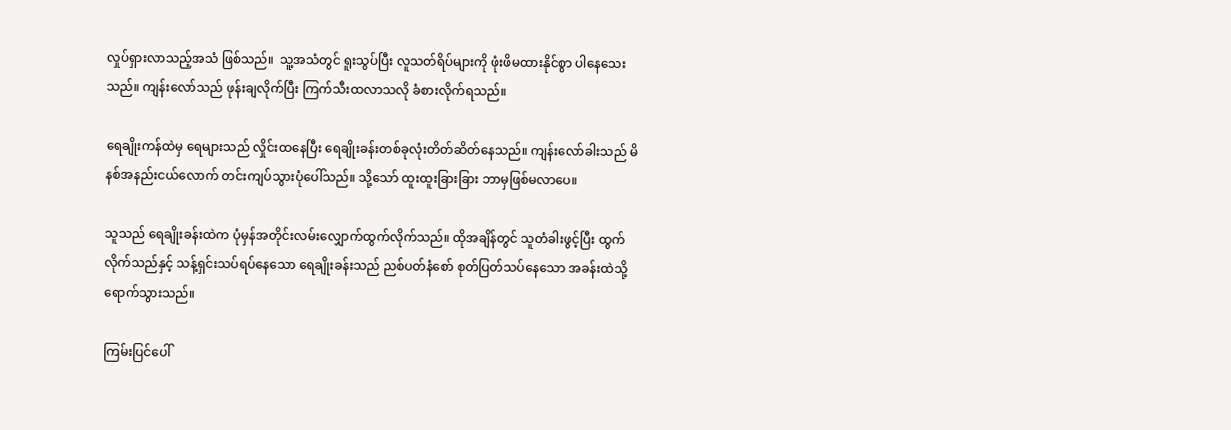လှုပ်ရှားလာသည့်အသံ ဖြစ်သည်။  သူ့အသံတွင် ရူးသွပ်ပြီး လူသတ်ရိပ်များကို ဖုံးဖိမထားနိုင်စွာ ပါနေသေးသည်။ ကျန်းလော်သည် ဖုန်းချလိုက်ပြီး ကြက်သီးထလာသလို ခံစားလိုက်ရသည်။

ရေချိုးကန်ထဲမှ ရေများသည် လှိုင်းထနေပြီး ရေချိုးခန်းတစ်ခုလုံးတိတ်ဆိတ်နေသည်။ ကျန်းလော်ခါးသည် မိနစ်အနည်းငယ်လောက် တင်းကျပ်သွားပုံပေါ်သည်။ သို့သော် ထူးထူးခြားခြား ဘာမှဖြစ်မလာပေ။

သူသည် ရေချိုးခန်းထဲက ပုံမှန်အတိုင်းလမ်းလျှောက်ထွက်လိုက်သည်။ ထိုအချိန်တွင် သူတံခါးဖွင့်ပြီး ထွက်လိုက်သည်နှင့် သန့်ရှင်းသပ်ရပ်နေသော ရေချိုးခန်းသည် ညစ်ပတ်နံစော် စုတ်ပြတ်သပ်နေသော အခန်းထဲသို့ရောက်သွားသည်။

ကြမ်းပြင်ပေါ်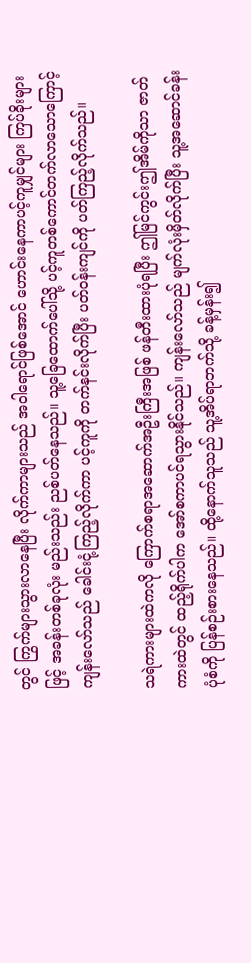တွင် ကြွက်များသွားလာနေပြီး လိုက်ကာများသည် အဝါရောင်ဖြစ်အောင် ဟောင်းနေကာပင့်ကူမျှင်များ ကြပ်ခိုးများဖြင့် အခန်းတစ်ခုလုံး မည်းသည်း ညစ်ပတ်နေသည်။ သူ့ခြေထောက်ပေါ်သို့ ပင့်ကူတစ်ကောင်တက်လာသောကြောင့် ကျန်းလော်သည် ခေါင်းငုံ့ကြည့်လိုက်ကာ ပင့်ကူကို တက်နင်းလိုက်ပြီး ပတ်ဝန်းကျင်ကို ပတ်ကြည့်လိုက်သည်။

သရဲကားများထဲကလို ကြောက်စရာအဆောက်အဦးကြီးအဖြစ် ဖန်တီးထားပုံရပြီး ဤမြင်ကွင်းဤအိမ်ကိုသာ ဇာတ်ကားထဲတွင် ထည့်ရိုက်ပါက အော်စကာပင်ရသွားနိုင်သည်။ ကျန်းလော်သည် မျက်လုံးမှိတ်လိုက်ပြီး သူ့အဆောင်ခန်းပုံစံကို ပြန်စဉ်းစားနေသည်။ ထို့နောက်သူသည် သူ့အိပ်ရာဘက်သို့ ခန့်မှန်း၍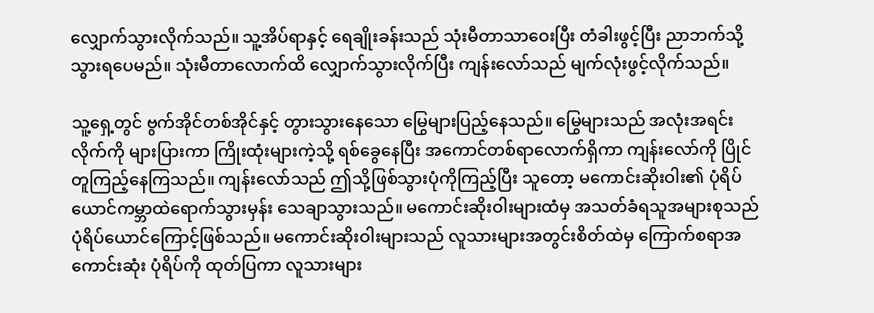လျှောက်သွားလိုက်သည်။ သူ့အိပ်ရာနှင့် ရေချိုးခန်းသည် သုံးမီတာသာဝေးပြီး တံခါးဖွင့်ပြီး ညာဘက်သို့သွားရပေမည်။ သုံးမီတာလောက်ထိ လျှောက်သွားလိုက်ပြီး ကျန်းလော်သည် မျက်လုံးဖွင့်လိုက်သည်။

သူ့ရှေ့တွင် ဗွက်အိုင်တစ်အိုင်နှင့် တွားသွားနေသော မြွေများပြည့်နေသည်။ မြွေများသည် အလုံးအရင်းလိုက်ကို များပြားကာ ကြိုးထုံးများကဲ့သို့ ရစ်ခွေနေပြီး အကောင်တစ်ရာလောက်ရှိကာ ကျန်းလော်ကို ပြိုင်တူကြည့်နေကြသည်။ ကျန်းလော်သည် ဤသို့ဖြစ်သွားပုံကိုကြည့်ပြီး သူတော့ မကောင်းဆိုးဝါး၏ ပုံရိပ်ယောင်ကမ္ဘာထဲရောက်သွားမှန်း သေချာသွားသည်။ မကောင်းဆိုးဝါးများထံမှ အသတ်ခံရသူအများစုသည် ပုံရိပ်ယောင်ကြောင့်ဖြစ်သည်။ မကောင်းဆိုးဝါးများသည် လူသားများအတွင်းစိတ်ထဲမှ ကြောက်စရာအကောင်းဆုံး ပုံရိပ်ကို ထုတ်ပြကာ လူသားများ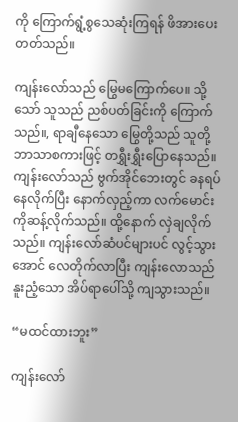ကို ကြောက်ရွံ့စွသေဆုံးကြရန် ဖိအားပေးတတ်သည်။

ကျန်းလော်သည် မြွေမကြောက်ပေ။ သို့သော် သူသည် ညစ်ပတ်ခြင်းကို ကြောက်သည်။, ရာချီနေသော မြွေတို့သည် သူတို့ဘာသာစကားဖြင့် တရွှီးရွှီးပြောနေသည်။ ကျန်းလော်သည် ဗွက်အိုင်ဘေးတွင် ခနရပ်နေလိုက်ပြီး နောက်လှည့်ကာ လက်မောင်းကိုဆန့်လိုက်သည်။ ထို့နောက် လှဲချလိုက်သည်။ ကျန်းလော်ဆံပင်များပင် လွင့်သွားအောင် လေတိုက်လာပြီး ကျန်းလောသည် နူးညံ့သော အိပ်ရာပေါ်သို့ ကျသွားသည်။

“မထင်ထားဘူး”

ကျန်းလော်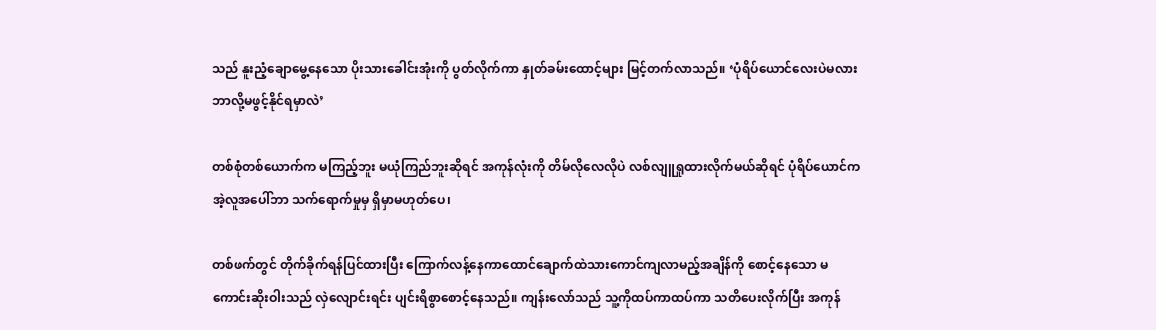သည် နူးညံ့ချောမွေ့နေသော ပိုးသားခေါင်းအုံးကို ပွတ်လိုက်ကာ နှုတ်ခမ်းထောင့်များ မြင့်တက်လာသည်။ ‘ပုံရိပ်ယောင်လေးပဲမလား ဘာလို့မဖွင့်နိုင်ရမှာလဲ’

တစ်စုံတစ်ယောက်က မကြည့်ဘူး မယုံကြည်ဘူးဆိုရင် အကုန်လုံးကို တိမ်လိုလေလိုပဲ လစ်လျူရှုထားလိုက်မယ်ဆိုရင် ပုံရိပ်ယောင်က အဲ့လူအပေါ်ဘာ သက်ရောက်မှုမှ ရှိမှာမဟုတ်ပေ၊

တစ်ဖက်တွင် တိုက်ခိုက်ရန်ပြင်ထားပြီး ကြောက်လန့်နေကာထောင်ချောက်ထဲသားကောင်ကျလာမည့်အချိန်ကို စောင့်နေသော မကောင်းဆိုးဝါးသည် လှဲလျောင်းရင်း ပျင်းရိစွာစောင့်နေသည်။ ကျန်းလော်သည် သူ့ကိုထပ်ကာထပ်ကာ သတိပေးလိုက်ပြီး အကုန်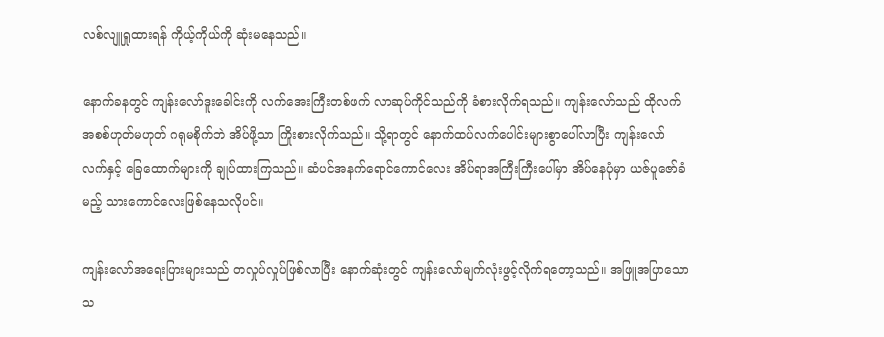လစ်လျူရှုထားရန် ကိုယ့်ကိုယ်ကို ဆုံးမနေသည်။

နောက်ခနတွင် ကျန်းလော်ဒူးခေါင်းကို လက်အေးကြီးတစ်ဖက် လာဆုပ်ကိုင်သည်ကို ခံစားလိုက်ရသည်။ ကျန်းလော်သည် ထိုလက်အစစ်ဟုတ်မဟုတ် ဂရုမစိုက်ဘဲ အိပ်ဖို့သာ ကြိုးစားလိုက်သည်။ သို့ရာတွင် နောက်ထပ်လက်ပေါင်းများစွာပေါ်လာပြီး ကျန်းလော်လက်နှင့် ခြေထောက်များကို ချုပ်ထားကြသည်။ ဆံပင်အနက်ရောင်ကောင်လေး အိပ်ရာအကြီးကြီးပေါ်မှာ အိပ်နေပုံမှာ ယဇ်ပူဇော်ခံမည့် သားကောင်လေးဖြစ်နေသလိုပင်။

ကျန်းလော်အရေးပြားများသည် တလှုပ်လှုပ်ဖြစ်လာပြီး နောက်ဆုံးတွင် ကျန်းလော်မျက်လုံးဖွင့်လိုက်ရတော့သည်။ အဖြူအပြာသော သ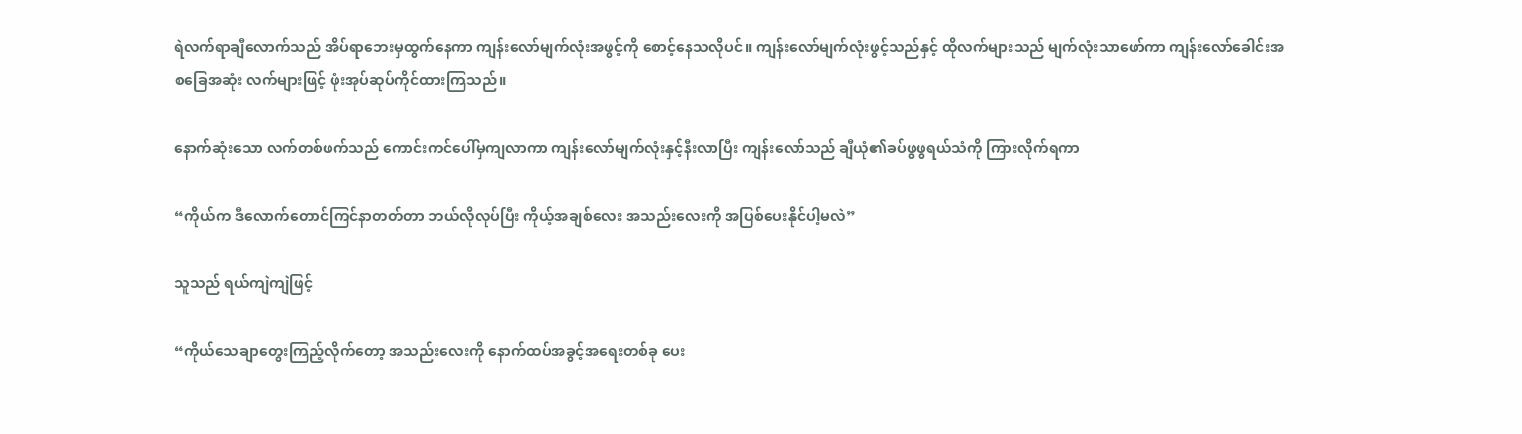ရဲလက်ရာချီလောက်သည် အိပ်ရာဘေးမှထွက်နေကာ ကျန်းလော်မျက်လုံးအဖွင့်ကို စောင့်နေသလိုပင်။ ကျန်းလော်မျက်လုံးဖွင့်သည်နှင့် ထိုလက်များသည် မျက်လုံးသာဖော်ကာ ကျန်းလော်ခေါင်းအစခြေအဆုံး လက်များဖြင့် ဖုံးအုပ်ဆုပ်ကိုင်ထားကြသည်။

နောက်ဆုံးသော လက်တစ်ဖက်သည် ကောင်းကင်ပေါ်မှကျလာကာ ကျန်းလော်မျက်လုံးနှင့်နီးလာပြီး ကျန်းလော်သည် ချီယုံ၏ခပ်ဖွဖွရယ်သံကို ကြားလိုက်ရကာ

“ကိုယ်က ဒီလောက်တောင်ကြင်နာတတ်တာ ဘယ်လိုလုပ်ပြီး ကိုယ့်အချစ်လေး အသည်းလေးကို အပြစ်ပေးနိုင်ပါ့မလဲ”

သူသည် ရယ်ကျဲကျဲဖြင့်

“ကိုယ်သေချာတွေးကြည့်လိုက်တော့ အသည်းလေးကို နောက်ထပ်အခွင့်အရေးတစ်ခု ပေး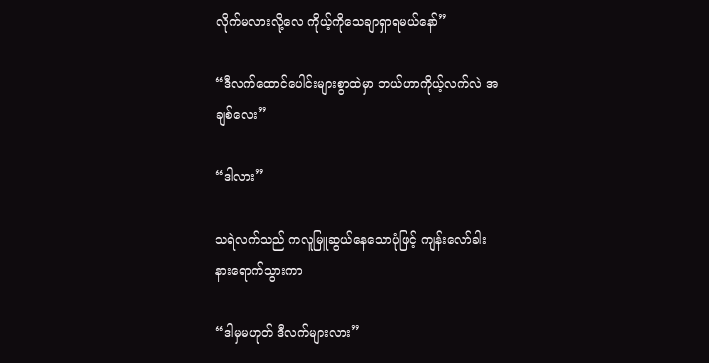လိုက်မလားလို့လေ ကိုယ့်ကိုသေချာရှာရမယ်နော်”

“ဒီလက်ထောင်ပေါင်းများစွာထဲမှာ ဘယ်ဟာကိုယ့်လက်လဲ အချစ်လေး”

“ဒါလား”

သရဲလက်သည် ကလူမြူဆွယ်နေသောပုံဖြင့် ကျန်းလော်ခါးနားရောက်သွားကာ

“ဒါမှမဟုတ် ဒီလက်များလား”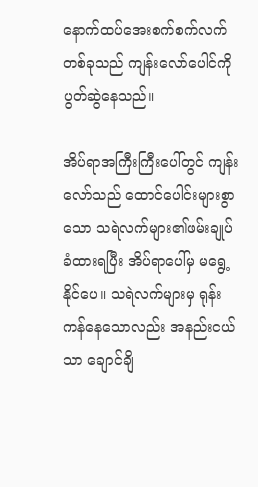နောက်ထပ်အေးစက်စက်လက်တစ်ခုသည် ကျန်းလော်ပေါင်ကို ပွတ်ဆွဲနေသည်။

အိပ်ရာအကြီးကြီးပေါ်တွင် ကျန်းလော်သည် ထောင်ပေါင်းများစွာသော သရဲလက်များ၏ဖမ်းချုပ်ခံထားရပြီး အိပ်ရာပေါ်မှ မရွေ့နိုင်ပေ။ သရဲလက်များမှ ရုန်းကန်နေသောလည်း အနည်းငယ်သာ ချောင်ချိ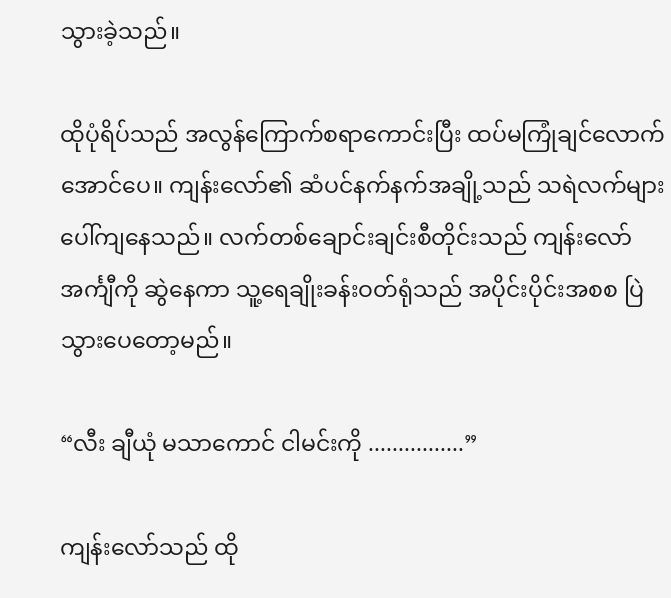သွားခဲ့သည်။

ထိုပုံရိပ်သည် အလွန်ကြောက်စရာကောင်းပြီး ထပ်မကြုံချင်လောက်အောင်ပေ။ ကျန်းလော်၏ ဆံပင်နက်နက်အချို့သည် သရဲလက်များပေါ်ကျနေသည်။ လက်တစ်ချောင်းချင်းစီတိုင်းသည် ကျန်းလော်အင်္ကျီကို ဆွဲနေကာ သူ့ရေချိုးခန်းဝတ်ရုံသည် အပိုင်းပိုင်းအစစ ပြဲသွားပေတော့မည်။

“လီး ချီယုံ မသာကောင် ငါမင်းကို ................”

ကျန်းလော်သည် ထို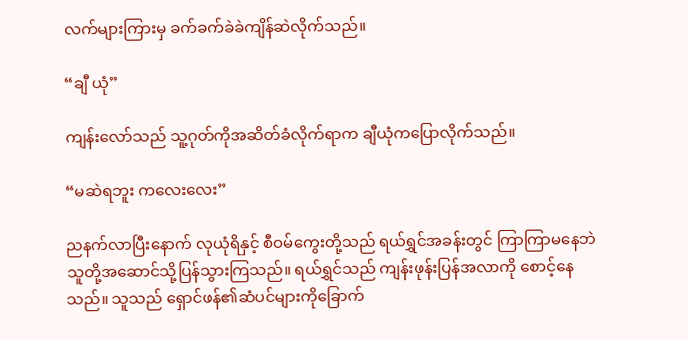လက်များကြားမှ ခက်ခက်ခဲခဲကျိန်ဆဲလိုက်သည်။

“ချီ ယုံ”

ကျန်းလော်သည် သူ့ဂုတ်ကိုအဆိတ်ခံလိုက်ရာက ချီယုံကပြောလိုက်သည်။

“မဆဲရဘူး ကလေးလေး”

ညနက်လာပြီးနောက် လုယုံရိနှင့် စီဝမ်ကွေးတို့သည် ရယ်ရွှင်အခန်းတွင် ကြာကြာမနေဘဲ သူတို့အဆောင်သို့ပြန်သွားကြသည်။ ရယ်ရွှင်သည် ကျန်းဖုန်းပြန်အလာကို စောင့်နေသည်။ သူသည် ရှောင်ဖန်၏ဆံပင်များကိုခြောက်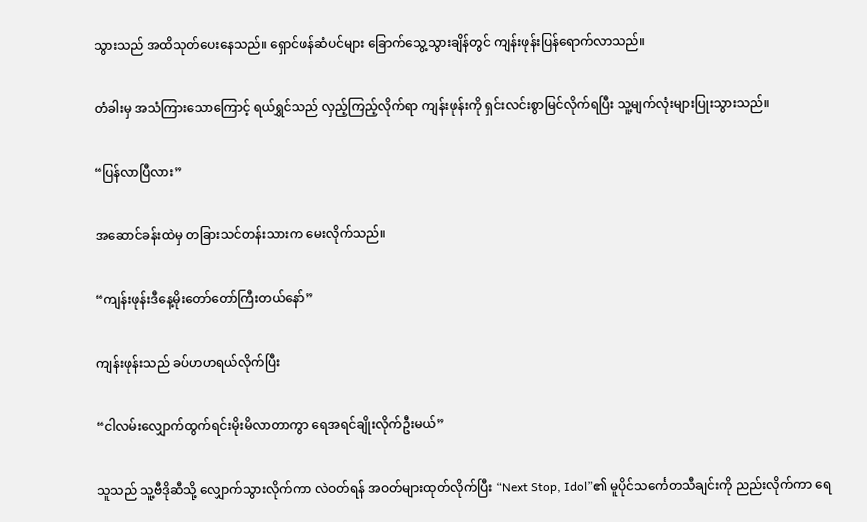သွားသည် အထိသုတ်ပေးနေသည်။ ရှောင်ဖန်ဆံပင်များ ခြောက်သွေ့သွားချိန်တွင် ကျန်းဖုန်းပြန်ရောက်လာသည်။

တံခါးမှ အသံကြားသောကြောင့် ရယ်ရွှင်သည် လှည့်ကြည့်လိုက်ရာ ကျန်းဖုန်းကို ရှင်းလင်းစွာမြင်လိုက်ရပြီး သူ့မျက်လုံးများပြုးသွားသည်။

“ပြန်လာပြီလား”

အဆောင်ခန်းထဲမှ တခြားသင်တန်းသားက မေးလိုက်သည်။

“ကျန်းဖုန်းဒီနေ့မိုးတော်တော်ကြီးတယ်နော်”

ကျန်းဖုန်းသည် ခပ်ဟဟရယ်လိုက်ပြီး

“ငါလမ်းလျှောက်ထွက်ရင်းမိုးမိလာတာကွာ ရေအရင်ချိုးလိုက်ဦးမယ်”

သူသည် သူ့ဗီဒိုဆီသို့ လျှောက်သွားလိုက်ကာ လဲဝတ်ရန် အဝတ်များထုတ်လိုက်ပြီး “Next Stop, Idol”၏ မူပိုင်သင်္ကေတသီချင်းကို ညည်းလိုက်ကာ ရေ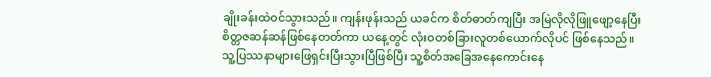ချိုးခန်းထဲဝင်သွားသည်။ ကျန်းဖုန်းသည် ယခင်က စိတ်ဓာတ်ကျပြီး အမြဲလိုလိုဖြူဖျော့နေပြီး စိတ္တဇဆန်ဆန်ဖြစ်နေတတ်ကာ ယနေ့တွင် လုံးဝတစ်ခြားလူတစ်ယောက်လိုပင် ဖြစ်နေသည်။ သူ့ပြဿနာများဖြေရှင်းပြီးသွားပြီဖြစ်ပြီး သူ့စိတ်အခြေအနေကောင်းနေ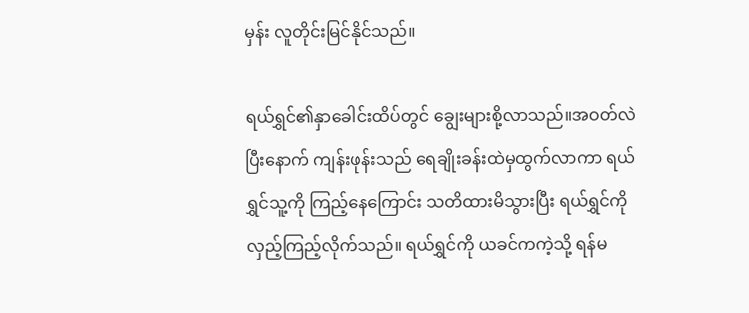မှန်း လူတိုင်းမြင်နိုင်သည်။

ရယ်ရွှင်၏နှာခေါင်းထိပ်တွင် ချွေးများစို့လာသည်။အဝတ်လဲပြီးနောက် ကျန်းဖုန်းသည် ရေချိုးခန်းထဲမှထွက်လာကာ ရယ်ရွှင်သူ့ကို ကြည့်နေကြောင်း သတိထားမိသွားပြီး ရယ်ရွှင်ကို လှည့်ကြည့်လိုက်သည်။ ရယ်ရွှင်ကို ယခင်ကကဲ့သို့ ရန်မ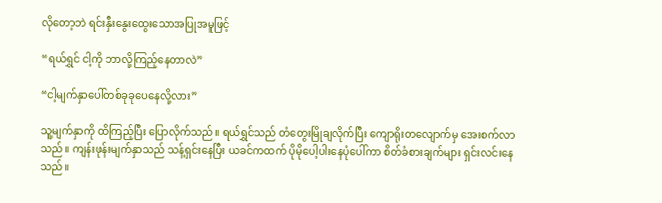လိုတော့ဘဲ ရင်းနှီးနွေးထွေးသောအပြုအမူဖြင့်

“ရယ်ရွှင် ငါ့ကို ဘာလို့ကြည့်နေတာလဲ”

“ငါ့မျက်နှာပေါ်တစ်ခုခုပေနေလို့လား”

သူ့မျက်နှာကို ထိကြည့်ပြီး ပြောလိုက်သည်။ ရယ်ရွှင်သည် တံတွေးမြိုချလိုက်ပြီး ကျောရိုးတလျောက်မှ အေးစက်လာသည်။ ကျန်းဖုန်းမျက်နှာသည် သန့်ရှင်းနေပြီး ယခင်ကထက် ပိုမိုပေါ့ပါးနေပုံပေါ်ကာ စိတ်ခံစားချက်များ ရှင်းလင်းနေသည်။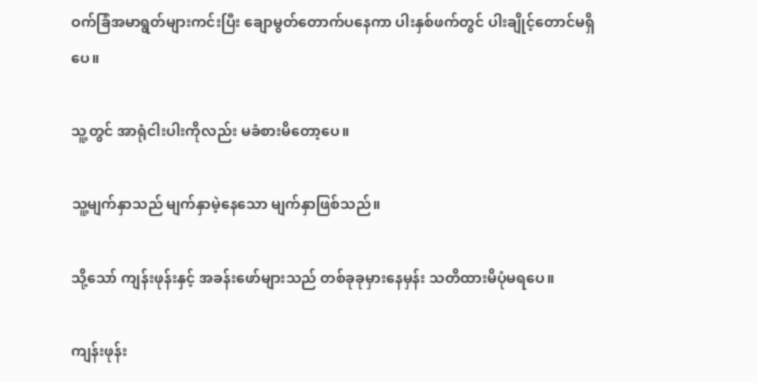ဝက်ခြံအမာရွတ်များကင်းပြီး ချောမွတ်တောက်ပနေကာ ပါးနှစ်ဖက်တွင် ပါးချိုင့်တောင်မရှိပေ။

သူ့တွင် အာရုံငါးပါးကိုလည်း မခံစားမိတော့ပေ။

သူ့မျက်နှာသည် မျက်နှာမဲ့နေသော မျက်နှာဖြစ်သည်။

သို့သော် ကျန်းဖုန်းနှင့် အခန်းဖော်များသည် တစ်ခုခုမှားနေမှန်း သတိထားမိပုံမရပေ။

ကျန်းဖုန်း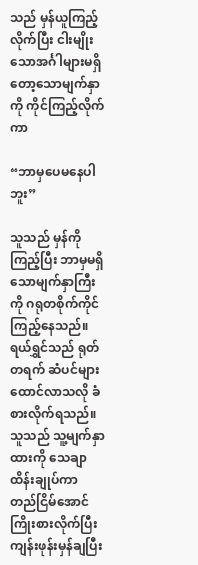သည် မှန်ယူကြည့်လိုက်ပြီး ငါးမျိုးသောအင်္ဂါများမရှိတော့သောမျက်နှာကို ကိုင်ကြည့်လိုက်ကာ

“ဘာမှပေမနေပါဘူး”

သူသည် မှန်ကိုကြည့်ပြီး ဘာမှမရှိသောမျက်နှာကြီးကို ဂရုတစိုက်ကိုင်ကြည့်နေသည်။ ရယ်ရွှင်သည် ရုတ်တရက် ဆံပင်များထောင်လာသလို ခံစားလိုက်ရသည်။ သူသည် သူ့မျက်နှာထားကို သေချာထိန်းချုပ်ကာ တည်ငြိမ်အောင်ကြိုးစားလိုက်ပြီး ကျန်းဖုန်းမှန်ချပြီး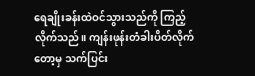ရေချိုးခန်းထဲဝင်သွားသည်ကို ကြည့်လိုက်သည်။ ကျန်းဖုန်းတံခါးပိတ်လိုက်တော့မှ သက်ပြင်း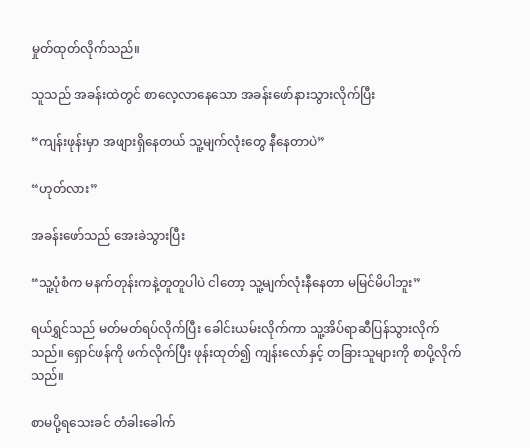မှုတ်ထုတ်လိုက်သည်။

သူသည် အခန်းထဲတွင် စာလေ့လာနေသော အခန်းဖော်နားသွားလိုက်ပြီး

“ကျန်းဖုန်းမှာ အဖျားရှိနေတယ် သူ့မျက်လုံးတွေ နီနေတာပဲ”

“ဟုတ်လား”

အခန်းဖော်သည် အေးခဲသွားပြီး

“သူ့ပုံစံက မနက်တုန်းကနဲ့တူတူပါပဲ ငါတော့ သူ့မျက်လုံးနီနေတာ မမြင်မိပါဘူး”

ရယ်ရွှင်သည် မတ်မတ်ရပ်လိုက်ပြီး ခေါင်းယမ်းလိုက်ကာ သူ့အိပ်ရာဆီပြန်သွားလိုက်သည်။ ရှောင်ဖန်ကို ဖက်လိုက်ပြီး ဖုန်းထုတ်၍ ကျန်းလော်နှင့် တခြားသူများကို စာပို့လိုက်သည်။

စာမပို့ရသေးခင် တံခါးခေါက်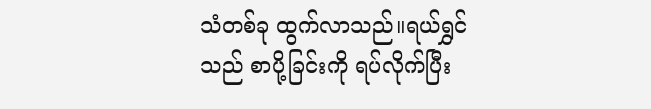သံတစ်ခု ထွက်လာသည်။ရယ်ရွှင်သည် စာပို့ခြင်းကို ရပ်လိုက်ပြီး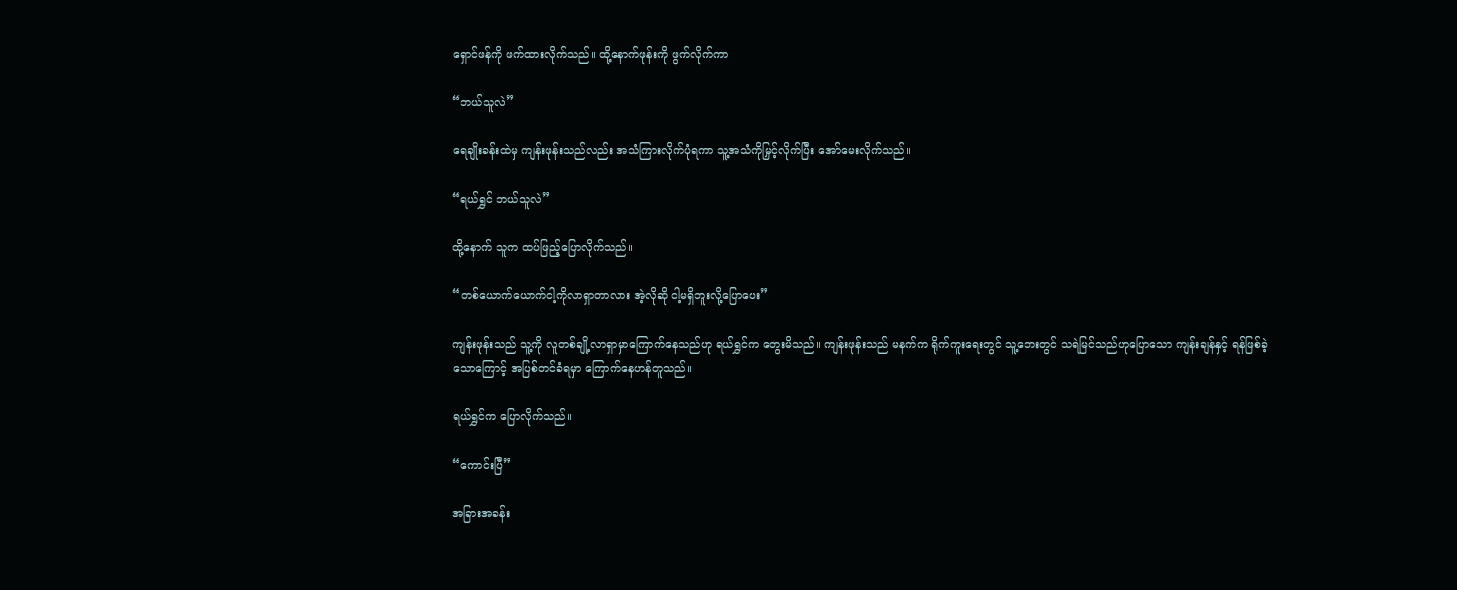ရှောင်ဖန်ကို ဖက်ထားလိုက်သည်။ ထို့နောက်ဖုန်းကို ဖွက်လိုက်ကာ

“ဘယ်သူလဲ”

ရေချိုးခန်းထဲမှ ကျန်းဖုန်းသည်လည်း အသံကြားလိုက်ပုံရကာ သူ့အသံကိုမြှင့်လိုက်ပြီး အော်မေးလိုက်သည်။

“ရယ်ရွှင် ဘယ်သူလဲ”

ထို့နောက် သူက ထပ်ဖြည့်ပြောလိုက်သည်။

“တစ်ယောက်ယောက်ငါ့ကိုလာရှာတာလား အဲ့လိုဆို ငါ့မရှိဘူးလို့ပြောပေး”

ကျန်းဖုန်းသည် သူ့ကို လူတစ်ချို့လာရှာမှာကြောက်နေသည်ဟု ရယ်ရွှင်က တွေးမိသည်။ ကျန်းဖုန်းသည် မနက်က ရိုက်ကူးရေးတွင် သူ့ဘေးတွင် သရဲမြင်သည်ဟုပြောသော ကျန်းချန်နှင့် ရန်ဖြစ်ခဲ့သောကြောင့် အပြစ်တင်ခံရမှာ ကြောက်နေဟန်တူသည်။

ရယ်ရွှင်က ပြောလိုက်သည်။

“ကောင်းပြီ”

အခြားအခန်း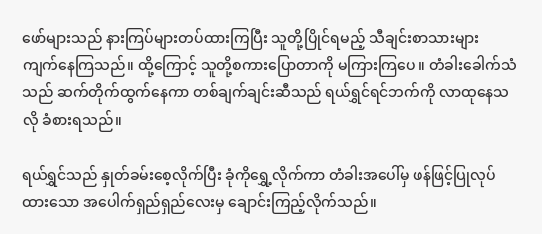ဖော်များသည် နားကြပ်များတပ်ထားကြပြီး သူတို့ပြိုင်ရမည့် သီချင်းစာသားများ ကျက်နေကြသည်။ ထို့ကြောင့် သူတို့စကားပြောတာကို မကြားကြပေ။ တံခါးခေါက်သံသည် ဆက်တိုက်ထွက်နေကာ တစ်ချက်ချင်းဆီသည် ရယ်ရွှင်ရင်ဘက်ကို လာထုနေသလို ခံစားရသည်။

ရယ်ရွှင်သည် နှုတ်ခမ်းစေ့လိုက်ပြီး ခုံကိုရွှေ့လိုက်ကာ တံခါးအပေါ်မှ ဖန်ဖြင့်ပြုလုပ်ထားသော အပေါက်ရှည်ရှည်လေးမှ ချောင်းကြည့်လိုက်သည်။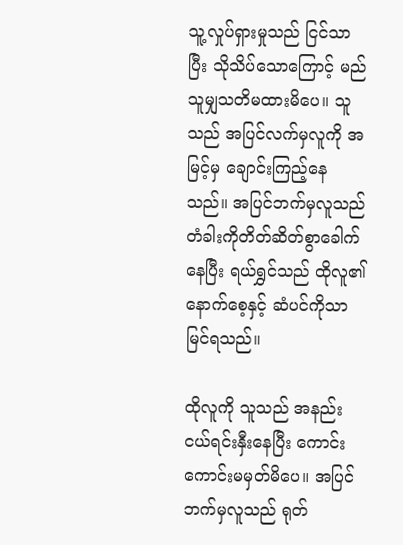သူ့လှုပ်ရှားမှုသည် ငြင်သာပြီး သိုသိပ်သောကြောင့် မည်သူမျှသတိမထားမိပေ။ သူသည် အပြင်လက်မှလူကို အမြင့်မှ ချောင်းကြည့်နေသည်။ အပြင်ဘက်မှလူသည် တံခါးကိုတိတ်ဆိတ်စွာခေါက်နေပြီး ရယ်ရွှင်သည် ထိုလူ၏နောက်စေ့နှင့် ဆံပင်ကိုသာ မြင်ရသည်။

ထိုလူကို သူသည် အနည်းငယ်ရင်းနှီးနေပြီး ကောင်းကောင်းမမှတ်မိပေ။ အပြင်ဘက်မှလူသည် ရုတ်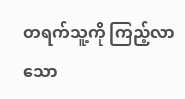တရက်သူ့ကို ကြည့်လာသော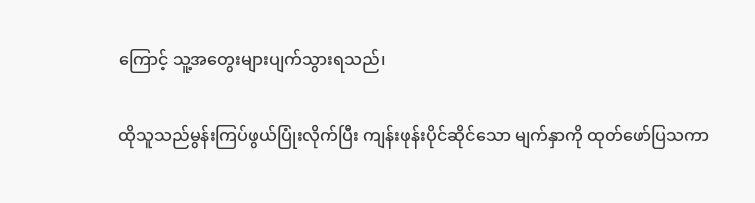ကြောင့် သူ့အတွေးများပျက်သွားရသည်၊

ထိုသူသည်မွန်းကြပ်ဖွယ်ပြုံးလိုက်ပြီး ကျန်းဖုန်းပိုင်ဆိုင်သော မျက်နှာကို ထုတ်ဖော်ပြသကာ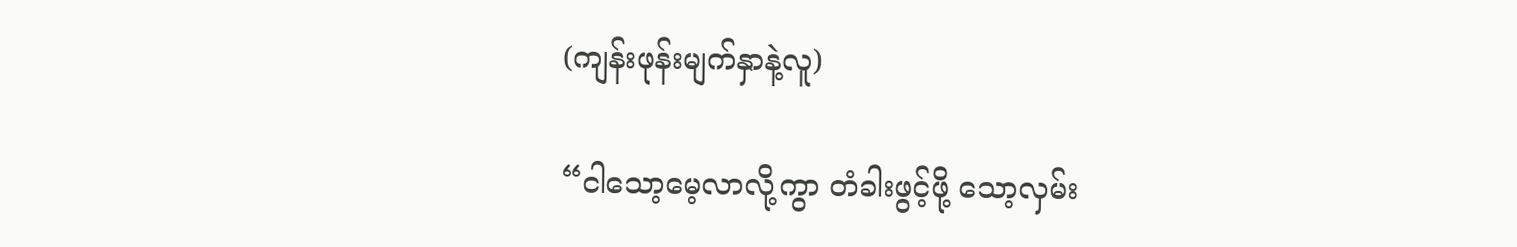(ကျန်းဖုန်းမျက်နှာနဲ့လူ)

“ငါသော့မေ့လာလို့ကွာ တံခါးဖွင့်ဖို့ သော့လှမ်း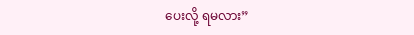ပေးလို့ ရမလား”